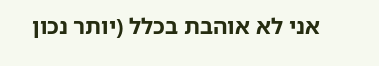אני לא אוהבת בכלל (יותר נכון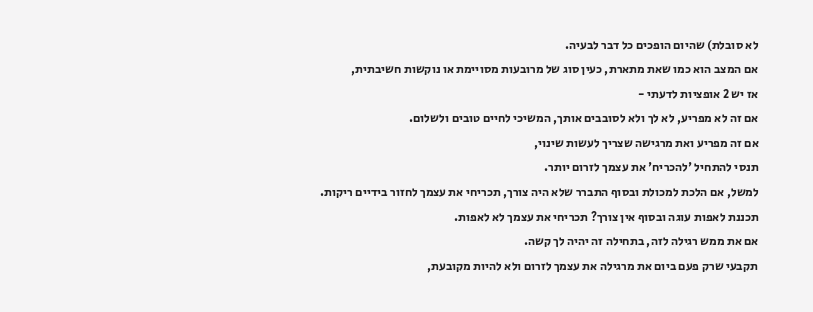לא סובלת) שהיום הופכים כל דבר לבעיה.
אם המצב הוא כמו שאת מתארת, כעין סוג של מרובעות מסויימת או נוקשות חשיבתית,
אז יש 2 אופציות לדעתי -
אם זה לא מפריע, לא לך ולא לסובבים אותך, המשיכי לחיים טובים ולשלום.
אם זה מפריע ואת מרגישה שצריך לעשות שינוי,
תנסי להתחיל 'להכריח' את עצמך לזרום יותר.
למשל, אם הלכת למכולת ובסוף התברר שלא היה צורך, תכריחי את עצמך לחזור בידיים ריקות.
תכננת לאפות עוגה ובסוף אין צורך? תכריחי את עצמך לא לאפות.
אם את ממש רגילה לזה, בתחילה זה יהיה לך קשה.
תקבעי שרק פעם ביום את מרגילה את עצמך לזרום ולא להיות מקובעת,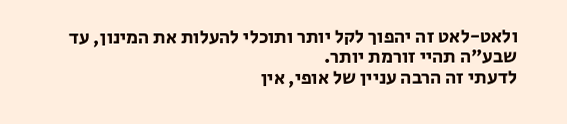ולאט-לאט זה יהפוך לקל יותר ותוכלי להעלות את המינון, עד שבע"ה תהיי זורמת יותר.
לדעתי זה הרבה עניין של אופי, אין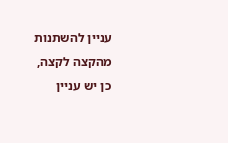עניין להשתנות מהקצה לקצה,
כן יש עניין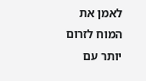לאמן את המוח לזרום יותר עם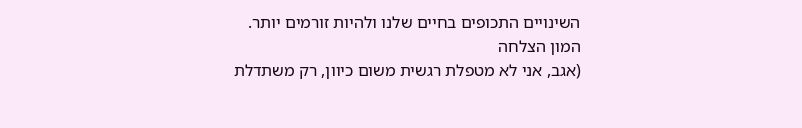השינויים התכופים בחיים שלנו ולהיות זורמים יותר.
המון הצלחה
(אגב, אני לא מטפלת רגשית משום כיוון, רק משתדלת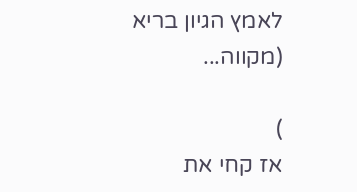לאמץ הגיון בריא (מקווה...

)
אז קחי את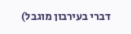דברי בעירבון מוגבל)